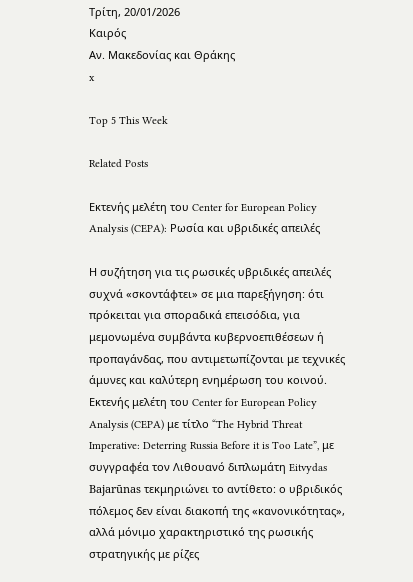Τρίτη, 20/01/2026
Καιρός
Αν. Μακεδονίας και Θράκης
x

Top 5 This Week

Related Posts

Εκτενής μελέτη του Center for European Policy Analysis (CEPA): Ρωσία και υβριδικές απειλές

Η συζήτηση για τις ρωσικές υβριδικές απειλές συχνά «σκοντάφτει» σε μια παρεξήγηση: ότι πρόκειται για σποραδικά επεισόδια, για μεμονωμένα συμβάντα κυβερνοεπιθέσεων ή προπαγάνδας, που αντιμετωπίζονται με τεχνικές άμυνες και καλύτερη ενημέρωση του κοινού. Εκτενής μελέτη του Center for European Policy Analysis (CEPA) με τίτλο “The Hybrid Threat Imperative: Deterring Russia Before it is Too Late”, με συγγραφέα τον Λιθουανό διπλωμάτη Eitvydas Bajarūnas τεκμηριώνει το αντίθετο: ο υβριδικός πόλεμος δεν είναι διακοπή της «κανονικότητας», αλλά μόνιμο χαρακτηριστικό της ρωσικής στρατηγικής με ρίζες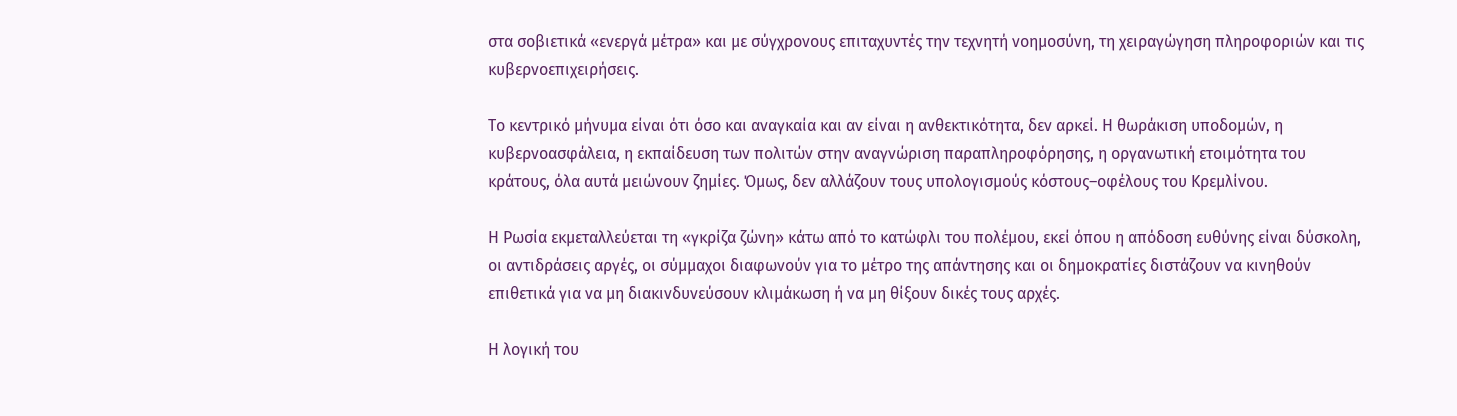στα σοβιετικά «ενεργά μέτρα» και με σύγχρονους επιταχυντές την τεχνητή νοημοσύνη, τη χειραγώγηση πληροφοριών και τις κυβερνοεπιχειρήσεις.

Το κεντρικό μήνυμα είναι ότι όσο και αναγκαία και αν είναι η ανθεκτικότητα, δεν αρκεί. Η θωράκιση υποδομών, η κυβερνοασφάλεια, η εκπαίδευση των πολιτών στην αναγνώριση παραπληροφόρησης, η οργανωτική ετοιμότητα του κράτους, όλα αυτά μειώνουν ζημίες. Όμως, δεν αλλάζουν τους υπολογισμούς κόστους–οφέλους του Κρεμλίνου.

Η Ρωσία εκμεταλλεύεται τη «γκρίζα ζώνη» κάτω από το κατώφλι του πολέμου, εκεί όπου η απόδοση ευθύνης είναι δύσκολη, οι αντιδράσεις αργές, οι σύμμαχοι διαφωνούν για το μέτρο της απάντησης και οι δημοκρατίες διστάζουν να κινηθούν επιθετικά για να μη διακινδυνεύσουν κλιμάκωση ή να μη θίξουν δικές τους αρχές.

Η λογική του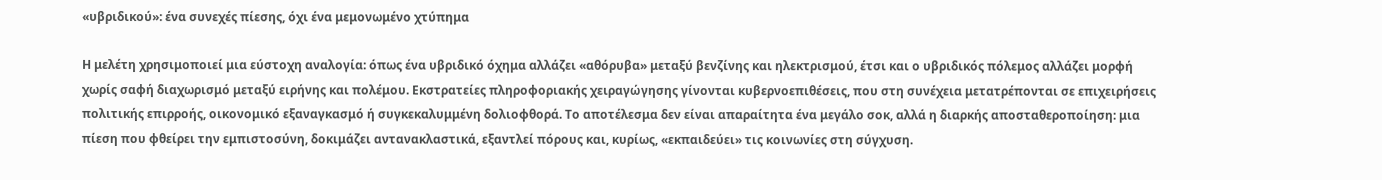«υβριδικού»: ένα συνεχές πίεσης, όχι ένα μεμονωμένο χτύπημα

Η μελέτη χρησιμοποιεί μια εύστοχη αναλογία: όπως ένα υβριδικό όχημα αλλάζει «αθόρυβα» μεταξύ βενζίνης και ηλεκτρισμού, έτσι και ο υβριδικός πόλεμος αλλάζει μορφή χωρίς σαφή διαχωρισμό μεταξύ ειρήνης και πολέμου. Εκστρατείες πληροφοριακής χειραγώγησης γίνονται κυβερνοεπιθέσεις, που στη συνέχεια μετατρέπονται σε επιχειρήσεις πολιτικής επιρροής, οικονομικό εξαναγκασμό ή συγκεκαλυμμένη δολιοφθορά. Το αποτέλεσμα δεν είναι απαραίτητα ένα μεγάλο σοκ, αλλά η διαρκής αποσταθεροποίηση: μια πίεση που φθείρει την εμπιστοσύνη, δοκιμάζει αντανακλαστικά, εξαντλεί πόρους και, κυρίως, «εκπαιδεύει» τις κοινωνίες στη σύγχυση.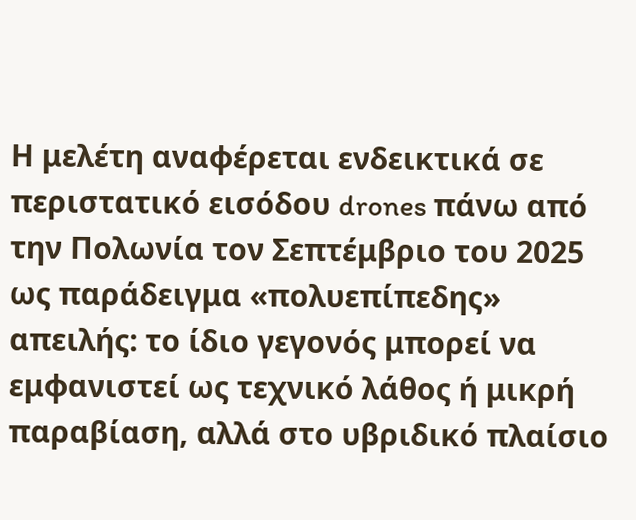Η μελέτη αναφέρεται ενδεικτικά σε περιστατικό εισόδου drones πάνω από την Πολωνία τον Σεπτέμβριο του 2025 ως παράδειγμα «πολυεπίπεδης» απειλής: το ίδιο γεγονός μπορεί να εμφανιστεί ως τεχνικό λάθος ή μικρή παραβίαση, αλλά στο υβριδικό πλαίσιο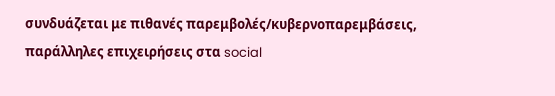συνδυάζεται με πιθανές παρεμβολές/κυβερνοπαρεμβάσεις, παράλληλες επιχειρήσεις στα social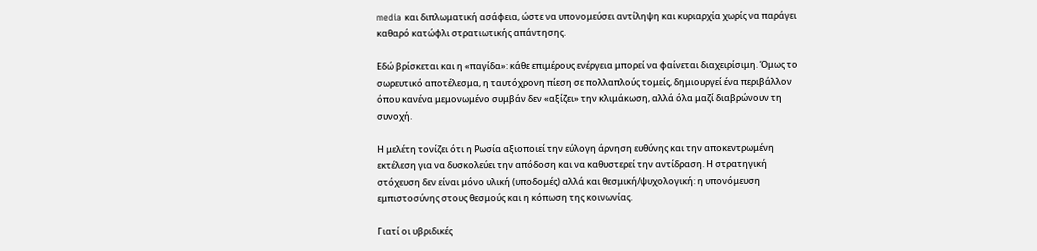media και διπλωματική ασάφεια, ώστε να υπονομεύσει αντίληψη και κυριαρχία χωρίς να παράγει καθαρό κατώφλι στρατιωτικής απάντησης.

Εδώ βρίσκεται και η «παγίδα»: κάθε επιμέρους ενέργεια μπορεί να φαίνεται διαχειρίσιμη. Όμως το σωρευτικό αποτέλεσμα, η ταυτόχρονη πίεση σε πολλαπλούς τομείς, δημιουργεί ένα περιβάλλον όπου κανένα μεμονωμένο συμβάν δεν «αξίζει» την κλιμάκωση, αλλά όλα μαζί διαβρώνουν τη συνοχή.

Η μελέτη τονίζει ότι η Ρωσία αξιοποιεί την εύλογη άρνηση ευθύνης και την αποκεντρωμένη εκτέλεση για να δυσκολεύει την απόδοση και να καθυστερεί την αντίδραση. Η στρατηγική στόχευση δεν είναι μόνο υλική (υποδομές) αλλά και θεσμική/ψυχολογική: η υπονόμευση εμπιστοσύνης στους θεσμούς και η κόπωση της κοινωνίας.

Γιατί οι υβριδικές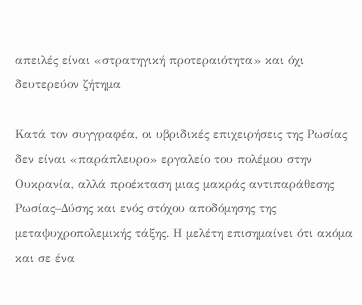απειλές είναι «στρατηγική προτεραιότητα» και όχι δευτερεύον ζήτημα

Κατά τον συγγραφέα, οι υβριδικές επιχειρήσεις της Ρωσίας δεν είναι «παράπλευρο» εργαλείο του πολέμου στην Ουκρανία, αλλά προέκταση μιας μακράς αντιπαράθεσης Ρωσίας–Δύσης και ενός στόχου αποδόμησης της μεταψυχροπολεμικής τάξης. Η μελέτη επισημαίνει ότι ακόμα και σε ένα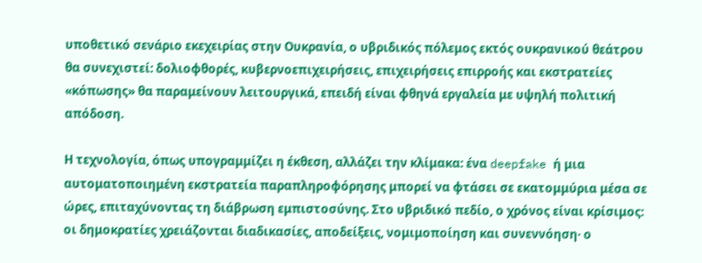υποθετικό σενάριο εκεχειρίας στην Ουκρανία, ο υβριδικός πόλεμος εκτός ουκρανικού θεάτρου θα συνεχιστεί: δολιοφθορές, κυβερνοεπιχειρήσεις, επιχειρήσεις επιρροής και εκστρατείες «κόπωσης» θα παραμείνουν λειτουργικά, επειδή είναι φθηνά εργαλεία με υψηλή πολιτική απόδοση.

Η τεχνολογία, όπως υπογραμμίζει η έκθεση, αλλάζει την κλίμακα: ένα deepfake ή μια αυτοματοποιημένη εκστρατεία παραπληροφόρησης μπορεί να φτάσει σε εκατομμύρια μέσα σε ώρες, επιταχύνοντας τη διάβρωση εμπιστοσύνης. Στο υβριδικό πεδίο, ο χρόνος είναι κρίσιμος: οι δημοκρατίες χρειάζονται διαδικασίες, αποδείξεις, νομιμοποίηση και συνεννόηση· ο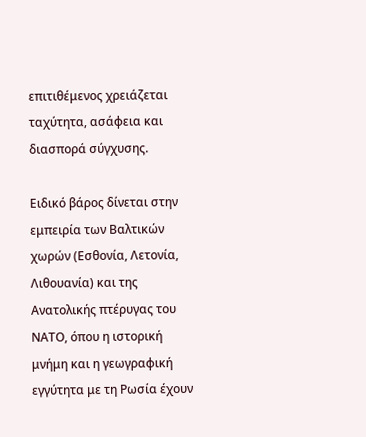επιτιθέμενος χρειάζεται ταχύτητα, ασάφεια και διασπορά σύγχυσης.

Ειδικό βάρος δίνεται στην εμπειρία των Βαλτικών χωρών (Εσθονία, Λετονία, Λιθουανία) και της Ανατολικής πτέρυγας του ΝΑΤΟ, όπου η ιστορική μνήμη και η γεωγραφική εγγύτητα με τη Ρωσία έχουν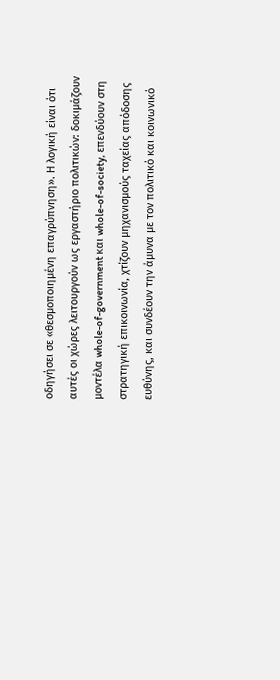οδηγήσει σε «θεσμοποιημένη επαγρύπνηση». Η λογική είναι ότι αυτές οι χώρες λειτουργούν ως εργαστήριο πολιτικών: δοκιμάζουν μοντέλα whole-of-government και whole-of-society, επενδύουν στη στρατηγική επικοινωνία, χτίζουν μηχανισμούς ταχείας απόδοσης ευθύνης, και συνδέουν την άμυνα με τον πολιτικό και κοινωνικό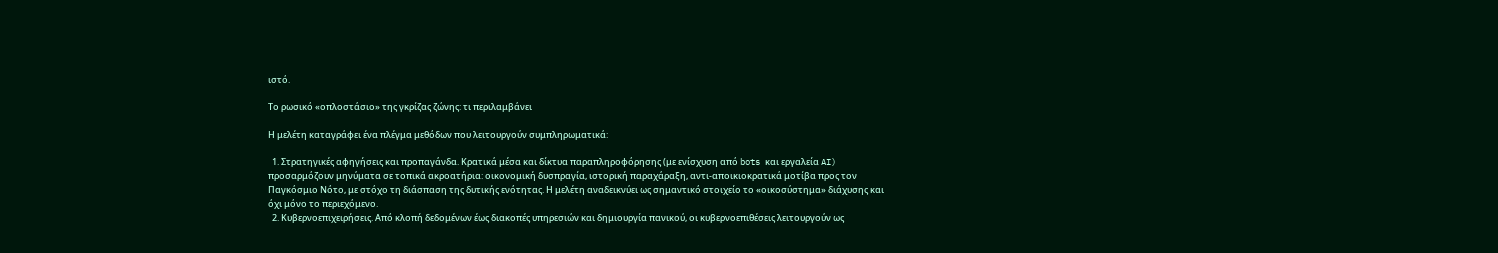ιστό.

Το ρωσικό «οπλοστάσιο» της γκρίζας ζώνης: τι περιλαμβάνει

Η μελέτη καταγράφει ένα πλέγμα μεθόδων που λειτουργούν συμπληρωματικά:

  1. Στρατηγικές αφηγήσεις και προπαγάνδα. Κρατικά μέσα και δίκτυα παραπληροφόρησης (με ενίσχυση από bots και εργαλεία AI) προσαρμόζουν μηνύματα σε τοπικά ακροατήρια: οικονομική δυσπραγία, ιστορική παραχάραξη, αντι-αποικιοκρατικά μοτίβα προς τον Παγκόσμιο Νότο, με στόχο τη διάσπαση της δυτικής ενότητας. Η μελέτη αναδεικνύει ως σημαντικό στοιχείο το «οικοσύστημα» διάχυσης και όχι μόνο το περιεχόμενο.
  2. Κυβερνοεπιχειρήσεις. Από κλοπή δεδομένων έως διακοπές υπηρεσιών και δημιουργία πανικού, οι κυβερνοεπιθέσεις λειτουργούν ως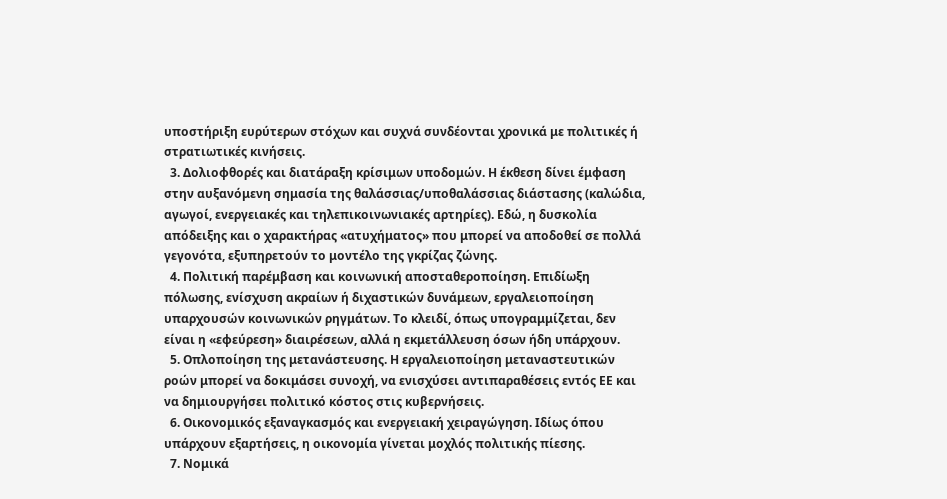υποστήριξη ευρύτερων στόχων και συχνά συνδέονται χρονικά με πολιτικές ή στρατιωτικές κινήσεις.
  3. Δολιοφθορές και διατάραξη κρίσιμων υποδομών. Η έκθεση δίνει έμφαση στην αυξανόμενη σημασία της θαλάσσιας/υποθαλάσσιας διάστασης (καλώδια, αγωγοί, ενεργειακές και τηλεπικοινωνιακές αρτηρίες). Εδώ, η δυσκολία απόδειξης και ο χαρακτήρας «ατυχήματος» που μπορεί να αποδοθεί σε πολλά γεγονότα, εξυπηρετούν το μοντέλο της γκρίζας ζώνης.
  4. Πολιτική παρέμβαση και κοινωνική αποσταθεροποίηση. Επιδίωξη πόλωσης, ενίσχυση ακραίων ή διχαστικών δυνάμεων, εργαλειοποίηση υπαρχουσών κοινωνικών ρηγμάτων. Το κλειδί, όπως υπογραμμίζεται, δεν είναι η «εφεύρεση» διαιρέσεων, αλλά η εκμετάλλευση όσων ήδη υπάρχουν.
  5. Οπλοποίηση της μετανάστευσης. Η εργαλειοποίηση μεταναστευτικών ροών μπορεί να δοκιμάσει συνοχή, να ενισχύσει αντιπαραθέσεις εντός ΕΕ και να δημιουργήσει πολιτικό κόστος στις κυβερνήσεις.
  6. Οικονομικός εξαναγκασμός και ενεργειακή χειραγώγηση. Ιδίως όπου υπάρχουν εξαρτήσεις, η οικονομία γίνεται μοχλός πολιτικής πίεσης.
  7. Νομικά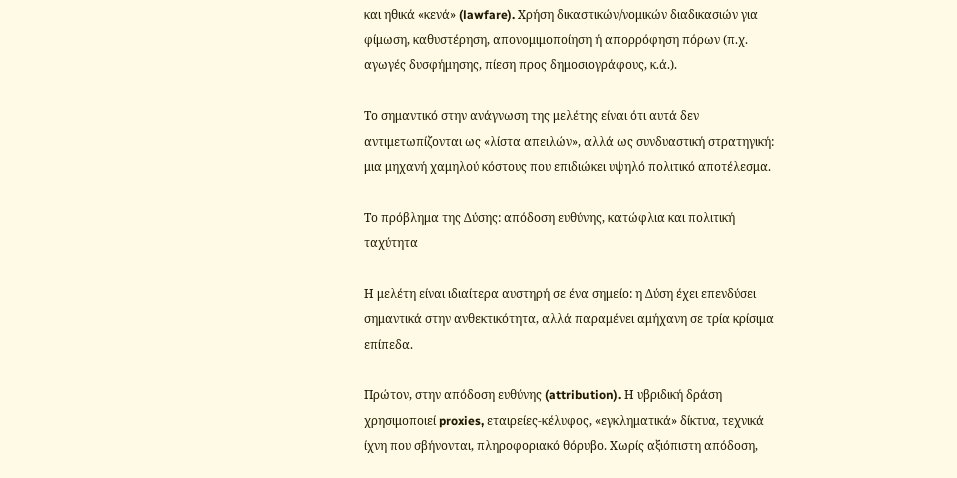και ηθικά «κενά» (lawfare). Χρήση δικαστικών/νομικών διαδικασιών για φίμωση, καθυστέρηση, απονομιμοποίηση ή απορρόφηση πόρων (π.χ. αγωγές δυσφήμησης, πίεση προς δημοσιογράφους, κ.ά.).

Το σημαντικό στην ανάγνωση της μελέτης είναι ότι αυτά δεν αντιμετωπίζονται ως «λίστα απειλών», αλλά ως συνδυαστική στρατηγική: μια μηχανή χαμηλού κόστους που επιδιώκει υψηλό πολιτικό αποτέλεσμα.

Το πρόβλημα της Δύσης: απόδοση ευθύνης, κατώφλια και πολιτική ταχύτητα

Η μελέτη είναι ιδιαίτερα αυστηρή σε ένα σημείο: η Δύση έχει επενδύσει σημαντικά στην ανθεκτικότητα, αλλά παραμένει αμήχανη σε τρία κρίσιμα επίπεδα.

Πρώτον, στην απόδοση ευθύνης (attribution). Η υβριδική δράση χρησιμοποιεί proxies, εταιρείες-κέλυφος, «εγκληματικά» δίκτυα, τεχνικά ίχνη που σβήνονται, πληροφοριακό θόρυβο. Χωρίς αξιόπιστη απόδοση,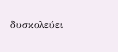δυσκολεύει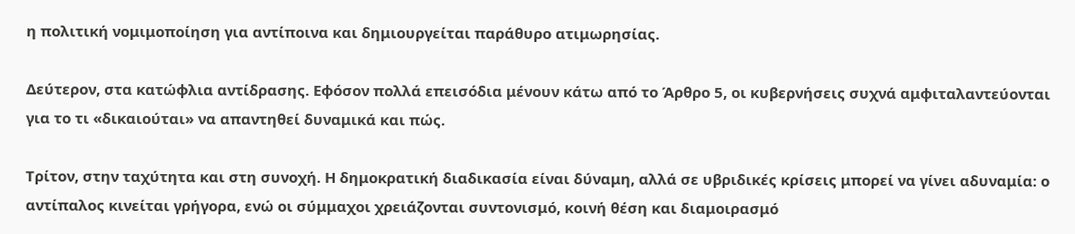η πολιτική νομιμοποίηση για αντίποινα και δημιουργείται παράθυρο ατιμωρησίας.

Δεύτερον, στα κατώφλια αντίδρασης. Εφόσον πολλά επεισόδια μένουν κάτω από το Άρθρο 5, οι κυβερνήσεις συχνά αμφιταλαντεύονται για το τι «δικαιούται» να απαντηθεί δυναμικά και πώς.

Τρίτον, στην ταχύτητα και στη συνοχή. Η δημοκρατική διαδικασία είναι δύναμη, αλλά σε υβριδικές κρίσεις μπορεί να γίνει αδυναμία: ο αντίπαλος κινείται γρήγορα, ενώ οι σύμμαχοι χρειάζονται συντονισμό, κοινή θέση και διαμοιρασμό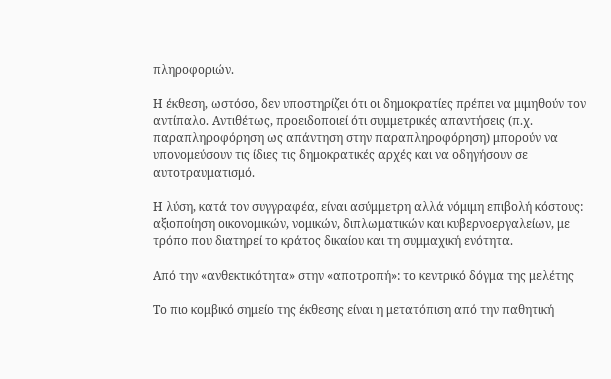πληροφοριών.

Η έκθεση, ωστόσο, δεν υποστηρίζει ότι οι δημοκρατίες πρέπει να μιμηθούν τον αντίπαλο. Αντιθέτως, προειδοποιεί ότι συμμετρικές απαντήσεις (π.χ. παραπληροφόρηση ως απάντηση στην παραπληροφόρηση) μπορούν να υπονομεύσουν τις ίδιες τις δημοκρατικές αρχές και να οδηγήσουν σε αυτοτραυματισμό.

Η λύση, κατά τον συγγραφέα, είναι ασύμμετρη αλλά νόμιμη επιβολή κόστους: αξιοποίηση οικονομικών, νομικών, διπλωματικών και κυβερνοεργαλείων, με τρόπο που διατηρεί το κράτος δικαίου και τη συμμαχική ενότητα.

Από την «ανθεκτικότητα» στην «αποτροπή»: το κεντρικό δόγμα της μελέτης

Το πιο κομβικό σημείο της έκθεσης είναι η μετατόπιση από την παθητική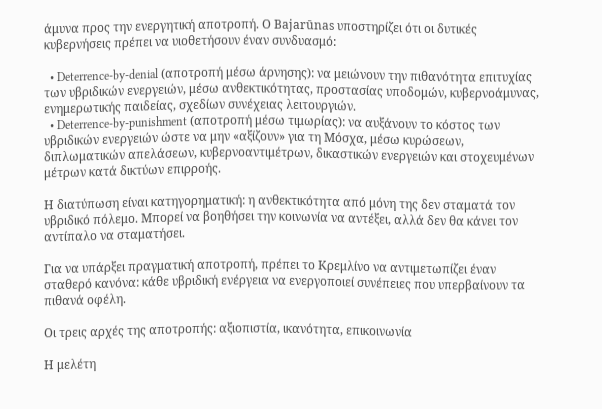άμυνα προς την ενεργητική αποτροπή. Ο Bajarūnas υποστηρίζει ότι οι δυτικές κυβερνήσεις πρέπει να υιοθετήσουν έναν συνδυασμό:

  • Deterrence-by-denial (αποτροπή μέσω άρνησης): να μειώνουν την πιθανότητα επιτυχίας των υβριδικών ενεργειών, μέσω ανθεκτικότητας, προστασίας υποδομών, κυβερνοάμυνας, ενημερωτικής παιδείας, σχεδίων συνέχειας λειτουργιών.
  • Deterrence-by-punishment (αποτροπή μέσω τιμωρίας): να αυξάνουν το κόστος των υβριδικών ενεργειών ώστε να μην «αξίζουν» για τη Μόσχα, μέσω κυρώσεων, διπλωματικών απελάσεων, κυβερνοαντιμέτρων, δικαστικών ενεργειών και στοχευμένων μέτρων κατά δικτύων επιρροής.

Η διατύπωση είναι κατηγορηματική: η ανθεκτικότητα από μόνη της δεν σταματά τον υβριδικό πόλεμο. Μπορεί να βοηθήσει την κοινωνία να αντέξει, αλλά δεν θα κάνει τον αντίπαλο να σταματήσει.

Για να υπάρξει πραγματική αποτροπή, πρέπει το Κρεμλίνο να αντιμετωπίζει έναν σταθερό κανόνα: κάθε υβριδική ενέργεια να ενεργοποιεί συνέπειες που υπερβαίνουν τα πιθανά οφέλη.

Οι τρεις αρχές της αποτροπής: αξιοπιστία, ικανότητα, επικοινωνία

Η μελέτη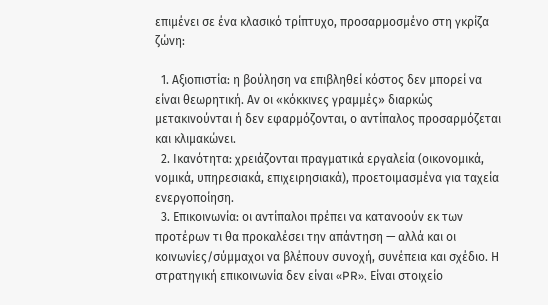επιμένει σε ένα κλασικό τρίπτυχο, προσαρμοσμένο στη γκρίζα ζώνη:

  1. Αξιοπιστία: η βούληση να επιβληθεί κόστος δεν μπορεί να είναι θεωρητική. Αν οι «κόκκινες γραμμές» διαρκώς μετακινούνται ή δεν εφαρμόζονται, ο αντίπαλος προσαρμόζεται και κλιμακώνει.
  2. Ικανότητα: χρειάζονται πραγματικά εργαλεία (οικονομικά, νομικά, υπηρεσιακά, επιχειρησιακά), προετοιμασμένα για ταχεία ενεργοποίηση.
  3. Επικοινωνία: οι αντίπαλοι πρέπει να κατανοούν εκ των προτέρων τι θα προκαλέσει την απάντηση — αλλά και οι κοινωνίες/σύμμαχοι να βλέπουν συνοχή, συνέπεια και σχέδιο. Η στρατηγική επικοινωνία δεν είναι «PR». Είναι στοιχείο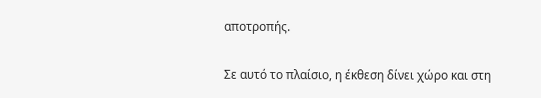αποτροπής.

Σε αυτό το πλαίσιο, η έκθεση δίνει χώρο και στη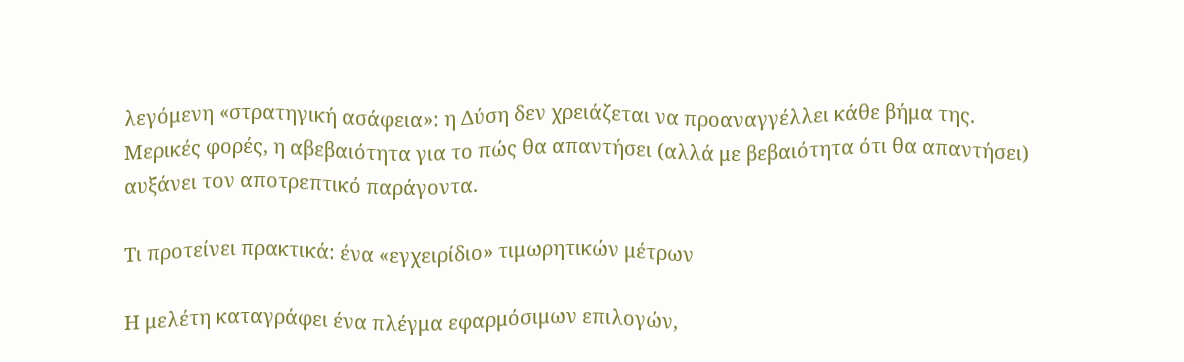λεγόμενη «στρατηγική ασάφεια»: η Δύση δεν χρειάζεται να προαναγγέλλει κάθε βήμα της. Μερικές φορές, η αβεβαιότητα για το πώς θα απαντήσει (αλλά με βεβαιότητα ότι θα απαντήσει) αυξάνει τον αποτρεπτικό παράγοντα.

Τι προτείνει πρακτικά: ένα «εγχειρίδιο» τιμωρητικών μέτρων

Η μελέτη καταγράφει ένα πλέγμα εφαρμόσιμων επιλογών,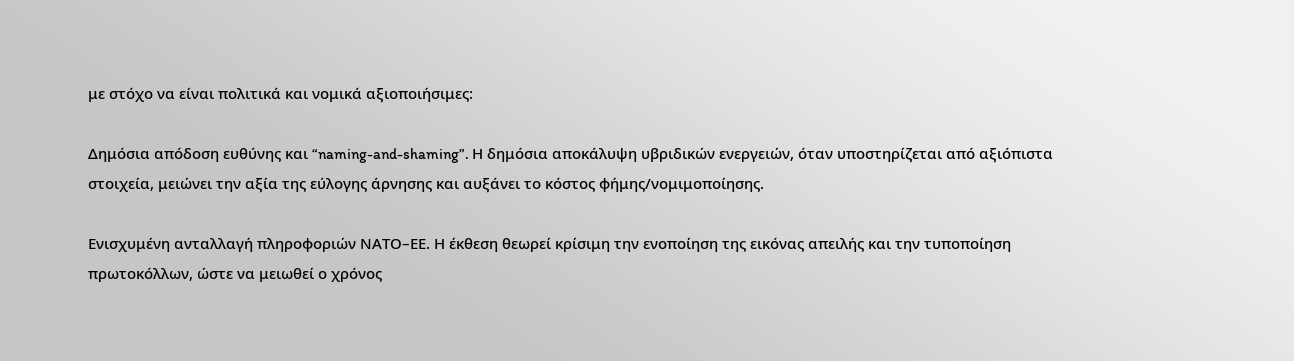με στόχο να είναι πολιτικά και νομικά αξιοποιήσιμες:

Δημόσια απόδοση ευθύνης και “naming-and-shaming”. Η δημόσια αποκάλυψη υβριδικών ενεργειών, όταν υποστηρίζεται από αξιόπιστα στοιχεία, μειώνει την αξία της εύλογης άρνησης και αυξάνει το κόστος φήμης/νομιμοποίησης.

Ενισχυμένη ανταλλαγή πληροφοριών ΝΑΤΟ–ΕΕ. Η έκθεση θεωρεί κρίσιμη την ενοποίηση της εικόνας απειλής και την τυποποίηση πρωτοκόλλων, ώστε να μειωθεί ο χρόνος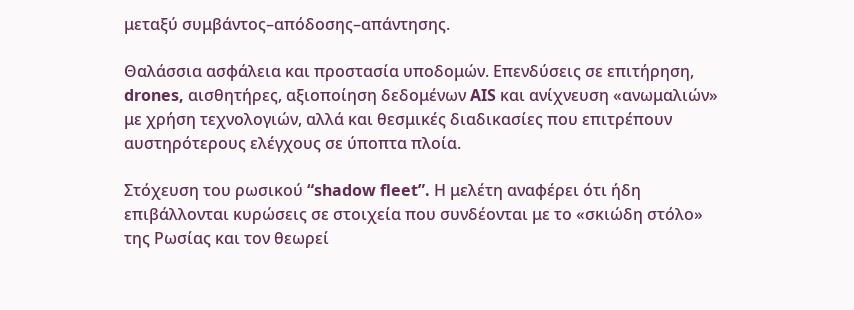μεταξύ συμβάντος–απόδοσης–απάντησης.

Θαλάσσια ασφάλεια και προστασία υποδομών. Επενδύσεις σε επιτήρηση, drones, αισθητήρες, αξιοποίηση δεδομένων AIS και ανίχνευση «ανωμαλιών» με χρήση τεχνολογιών, αλλά και θεσμικές διαδικασίες που επιτρέπουν αυστηρότερους ελέγχους σε ύποπτα πλοία.

Στόχευση του ρωσικού “shadow fleet”. Η μελέτη αναφέρει ότι ήδη επιβάλλονται κυρώσεις σε στοιχεία που συνδέονται με το «σκιώδη στόλο» της Ρωσίας και τον θεωρεί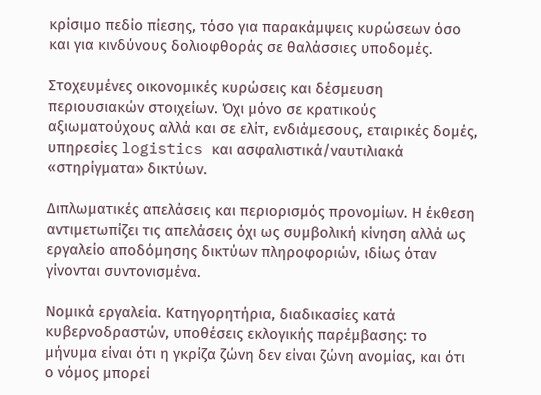κρίσιμο πεδίο πίεσης, τόσο για παρακάμψεις κυρώσεων όσο και για κινδύνους δολιοφθοράς σε θαλάσσιες υποδομές.

Στοχευμένες οικονομικές κυρώσεις και δέσμευση περιουσιακών στοιχείων. Όχι μόνο σε κρατικούς αξιωματούχους αλλά και σε ελίτ, ενδιάμεσους, εταιρικές δομές, υπηρεσίες logistics και ασφαλιστικά/ναυτιλιακά «στηρίγματα» δικτύων.

Διπλωματικές απελάσεις και περιορισμός προνομίων. Η έκθεση αντιμετωπίζει τις απελάσεις όχι ως συμβολική κίνηση αλλά ως εργαλείο αποδόμησης δικτύων πληροφοριών, ιδίως όταν γίνονται συντονισμένα.

Νομικά εργαλεία. Κατηγορητήρια, διαδικασίες κατά κυβερνοδραστών, υποθέσεις εκλογικής παρέμβασης: το μήνυμα είναι ότι η γκρίζα ζώνη δεν είναι ζώνη ανομίας, και ότι ο νόμος μπορεί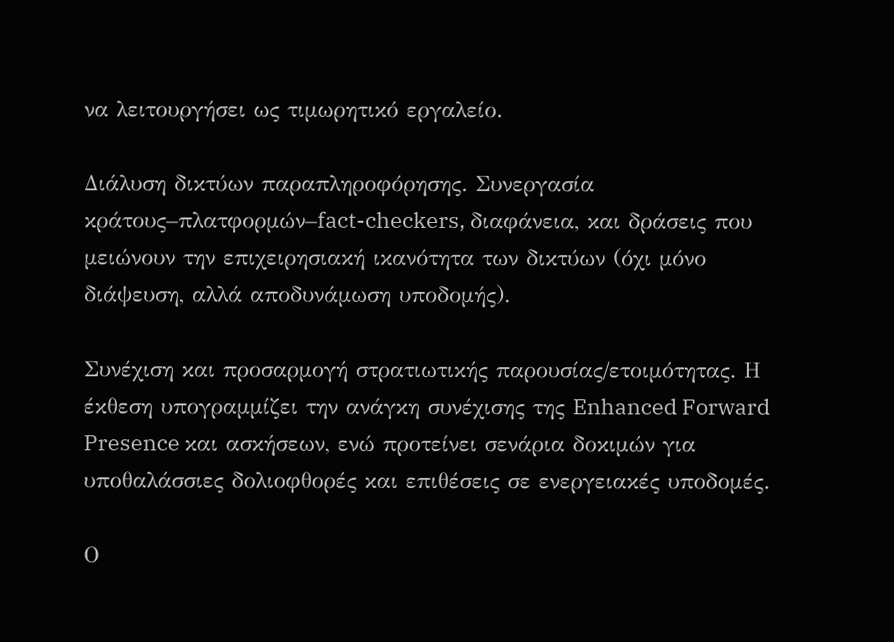να λειτουργήσει ως τιμωρητικό εργαλείο.

Διάλυση δικτύων παραπληροφόρησης. Συνεργασία κράτους–πλατφορμών–fact-checkers, διαφάνεια, και δράσεις που μειώνουν την επιχειρησιακή ικανότητα των δικτύων (όχι μόνο διάψευση, αλλά αποδυνάμωση υποδομής).

Συνέχιση και προσαρμογή στρατιωτικής παρουσίας/ετοιμότητας. Η έκθεση υπογραμμίζει την ανάγκη συνέχισης της Enhanced Forward Presence και ασκήσεων, ενώ προτείνει σενάρια δοκιμών για υποθαλάσσιες δολιοφθορές και επιθέσεις σε ενεργειακές υποδομές.

Ο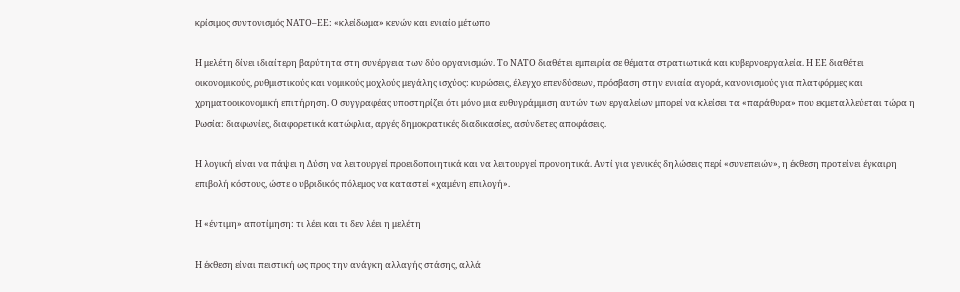κρίσιμος συντονισμός ΝΑΤΟ–ΕΕ: «κλείδωμα» κενών και ενιαίο μέτωπο

Η μελέτη δίνει ιδιαίτερη βαρύτητα στη συνέργεια των δύο οργανισμών. Το ΝΑΤΟ διαθέτει εμπειρία σε θέματα στρατιωτικά και κυβερνοεργαλεία. Η ΕΕ διαθέτει οικονομικούς, ρυθμιστικούς και νομικούς μοχλούς μεγάλης ισχύος: κυρώσεις, έλεγχο επενδύσεων, πρόσβαση στην ενιαία αγορά, κανονισμούς για πλατφόρμες και χρηματοοικονομική επιτήρηση. Ο συγγραφέας υποστηρίζει ότι μόνο μια ευθυγράμμιση αυτών των εργαλείων μπορεί να κλείσει τα «παράθυρα» που εκμεταλλεύεται τώρα η Ρωσία: διαφωνίες, διαφορετικά κατώφλια, αργές δημοκρατικές διαδικασίες, ασύνδετες αποφάσεις.

Η λογική είναι να πάψει η Δύση να λειτουργεί προειδοποιητικά και να λειτουργεί προνοητικά. Αντί για γενικές δηλώσεις περί «συνεπειών», η έκθεση προτείνει έγκαιρη επιβολή κόστους, ώστε ο υβριδικός πόλεμος να καταστεί «χαμένη επιλογή».

Η «έντιμη» αποτίμηση: τι λέει και τι δεν λέει η μελέτη

Η έκθεση είναι πειστική ως προς την ανάγκη αλλαγής στάσης, αλλά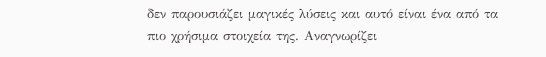δεν παρουσιάζει μαγικές λύσεις και αυτό είναι ένα από τα πιο χρήσιμα στοιχεία της. Αναγνωρίζει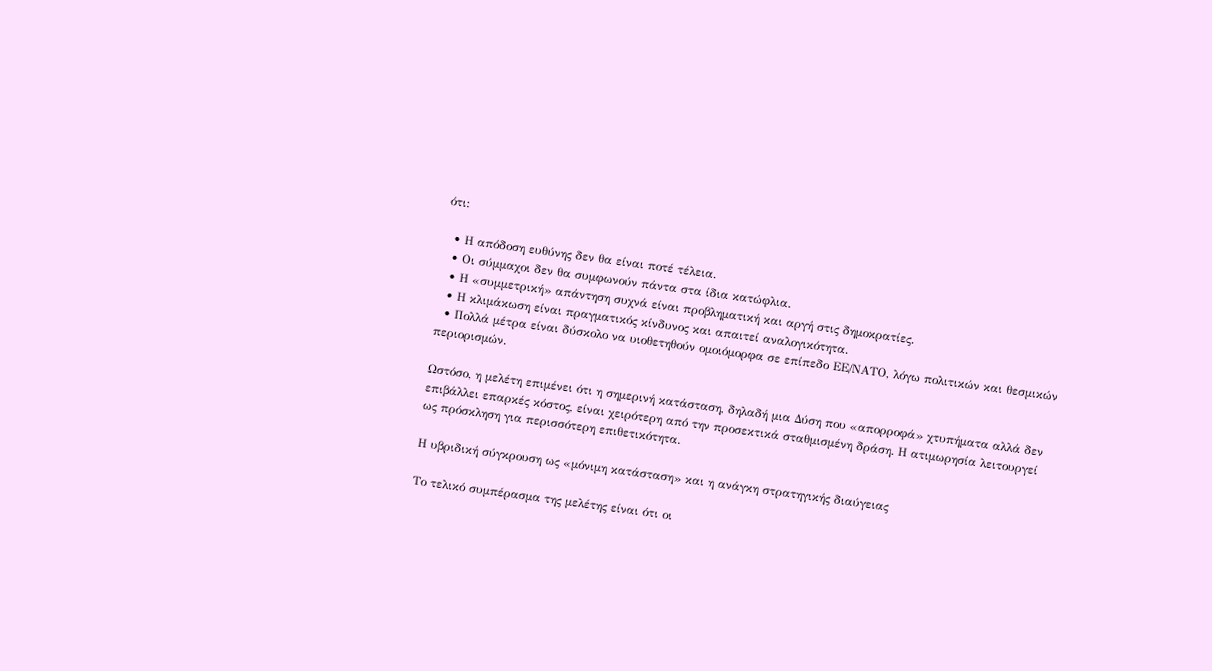ότι:

  • Η απόδοση ευθύνης δεν θα είναι ποτέ τέλεια.
  • Οι σύμμαχοι δεν θα συμφωνούν πάντα στα ίδια κατώφλια.
  • Η «συμμετρική» απάντηση συχνά είναι προβληματική και αργή στις δημοκρατίες.
  • Η κλιμάκωση είναι πραγματικός κίνδυνος και απαιτεί αναλογικότητα.
  • Πολλά μέτρα είναι δύσκολο να υιοθετηθούν ομοιόμορφα σε επίπεδο ΕΕ/ΝΑΤΟ, λόγω πολιτικών και θεσμικών περιορισμών.

Ωστόσο, η μελέτη επιμένει ότι η σημερινή κατάσταση, δηλαδή μια Δύση που «απορροφά» χτυπήματα αλλά δεν επιβάλλει επαρκές κόστος, είναι χειρότερη από την προσεκτικά σταθμισμένη δράση. Η ατιμωρησία λειτουργεί ως πρόσκληση για περισσότερη επιθετικότητα.

Η υβριδική σύγκρουση ως «μόνιμη κατάσταση» και η ανάγκη στρατηγικής διαύγειας

Το τελικό συμπέρασμα της μελέτης είναι ότι οι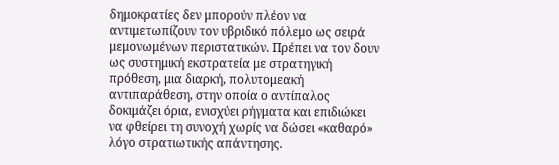δημοκρατίες δεν μπορούν πλέον να αντιμετωπίζουν τον υβριδικό πόλεμο ως σειρά μεμονωμένων περιστατικών. Πρέπει να τον δουν ως συστημική εκστρατεία με στρατηγική πρόθεση, μια διαρκή, πολυτομεακή αντιπαράθεση, στην οποία ο αντίπαλος δοκιμάζει όρια, ενισχύει ρήγματα και επιδιώκει να φθείρει τη συνοχή χωρίς να δώσει «καθαρό» λόγο στρατιωτικής απάντησης.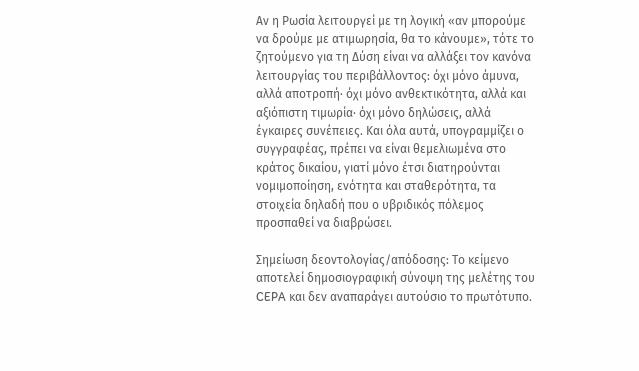Αν η Ρωσία λειτουργεί με τη λογική «αν μπορούμε να δρούμε με ατιμωρησία, θα το κάνουμε», τότε το ζητούμενο για τη Δύση είναι να αλλάξει τον κανόνα λειτουργίας του περιβάλλοντος: όχι μόνο άμυνα, αλλά αποτροπή· όχι μόνο ανθεκτικότητα, αλλά και αξιόπιστη τιμωρία· όχι μόνο δηλώσεις, αλλά έγκαιρες συνέπειες. Και όλα αυτά, υπογραμμίζει ο συγγραφέας, πρέπει να είναι θεμελιωμένα στο κράτος δικαίου, γιατί μόνο έτσι διατηρούνται νομιμοποίηση, ενότητα και σταθερότητα, τα στοιχεία δηλαδή που ο υβριδικός πόλεμος προσπαθεί να διαβρώσει.

Σημείωση δεοντολογίας/απόδοσης: Το κείμενο αποτελεί δημοσιογραφική σύνοψη της μελέτης του CEPA και δεν αναπαράγει αυτούσιο το πρωτότυπο.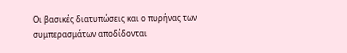Οι βασικές διατυπώσεις και ο πυρήνας των συμπερασμάτων αποδίδονται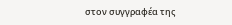στον συγγραφέα της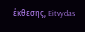έκθεσης, Eitvydas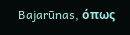Bajarūnas, όπως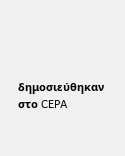δημοσιεύθηκαν στο CEPA